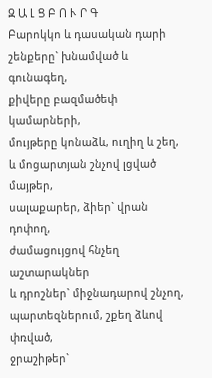Զ Ա Լ Ց Բ Ո Ւ Ր Գ
Բարոկկո և դասական դարի
շենքերը` խնամված և գունագեղ,
քիվերը բազմածեփ կամարների,
մույթերը կոնաձև, ուղիղ և շեղ,
և մոցարտյան շնչով լցված մայթեր,
սալաքարեր, ձիեր` վրան դոփող,
ժամացույցով հնչեղ աշտարակներ
և դրոշներ` միջնադարով շնչող,
պարտեզներում, շքեղ ձևով փռված,
ջրաշիթեր`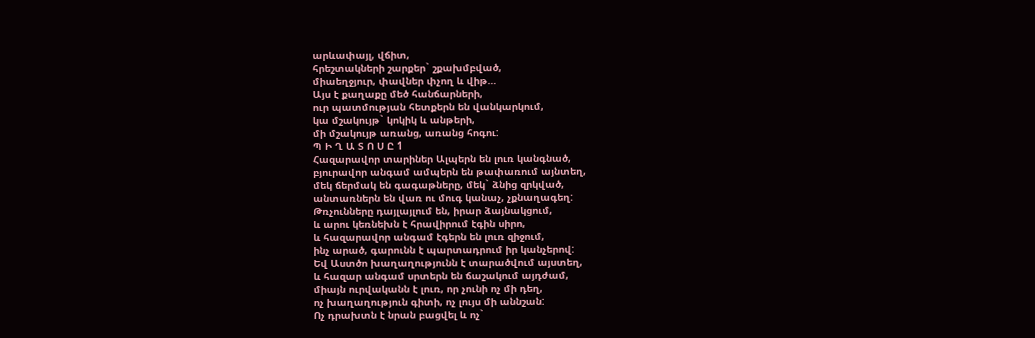արևափայլ, վճիտ,
հրեշտակների շարքեր` շքախմբված,
միաեղջյուր, փավներ փչող և վիթ…
Այս է քաղաքը մեծ հանճարների,
ուր պատմության հետքերն են վանկարկում,
կա մշակույթ` կոկիկ և անթերի,
մի մշակույթ առանց, առանց հոգու:
Պ Ի Ղ Ա Տ Ո Ս Ը 1
Հազարավոր տարիներ Ալպերն են լուռ կանգնած,
բյուրավոր անգամ ամպերն են թափառում այնտեղ,
մեկ ճերմակ են գագաթները, մեկ` ձնից զրկված,
անտառներն են վառ ու մուգ կանաչ, չքնաղագեղ:
Թռչունները դայլայլում են, իրար ձայնակցում,
և արու կեռնեխն է հրավիրում էգին սիրո,
և հազարավոր անգամ էգերն են լուռ զիջում,
ինչ արած, գարունն է պարտադրում իր կանչերով:
Եվ Աստծո խաղաղությունն է տարածվում այստեղ,
և հազար անգամ սրտերն են ճաշակում այդժամ,
միայն ուրվականն է լուռ, որ չունի ոչ մի դեղ,
ոչ խաղաղություն գիտի, ոչ լույս մի աննշան:
Ոչ դրախտն է նրան բացվել և ոչ`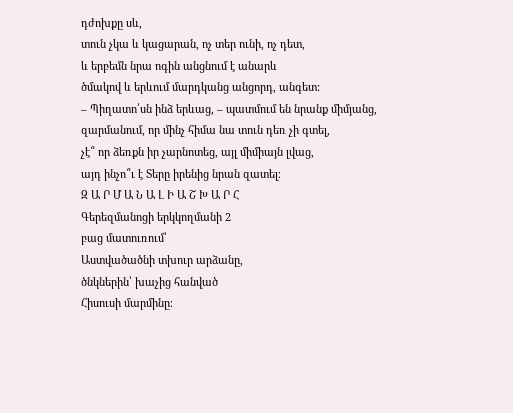դժոխքը սև,
տուն չկա և կացարան, ոչ տեր ունի, ոչ դետ,
և երբեմն նրա ոգին անցնում է անարև
ծմակով և երևում մարդկանց անցորդ, անգետ:
– Պիղատո՛սն ինձ երևաց, – պատմում են նրանք միմյանց,
զարմանում, որ մինչ հիմա նա տուն դեռ չի գտել,
չէ՞ որ ձեռքն իր չարնոտեց, այլ միմիայն լվաց,
այդ ինչո՞ւ է Տերը իրենից նրան զատել։
Զ Ա Ր Մ Ա Ն Ա Լ Ի Ա Շ Խ Ա Ր Հ
Գերեզմանոցի երկկողմանի 2
բաց մատուռում՝
Աստվածածնի տխուր արձանը,
ծնկներին՝ խաչից հանված
Հիսուսի մարմինը։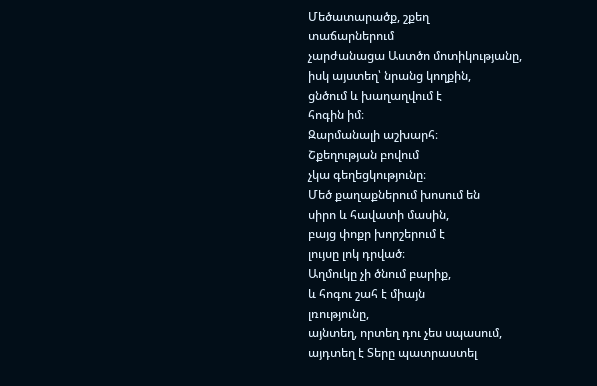Մեծատարածք, շքեղ
տաճարներում
չարժանացա Աստծո մոտիկությանը,
իսկ այստեղ՝ նրանց կողքին,
ցնծում և խաղաղվում է
հոգին իմ։
Զարմանալի աշխարհ։
Շքեղության բովում
չկա գեղեցկությունը։
Մեծ քաղաքներում խոսում են
սիրո և հավատի մասին,
բայց փոքր խորշերում է
լույսը լոկ դրված։
Աղմուկը չի ծնում բարիք,
և հոգու շահ է միայն
լռությունը,
այնտեղ, որտեղ դու չես սպասում,
այդտեղ է Տերը պատրաստել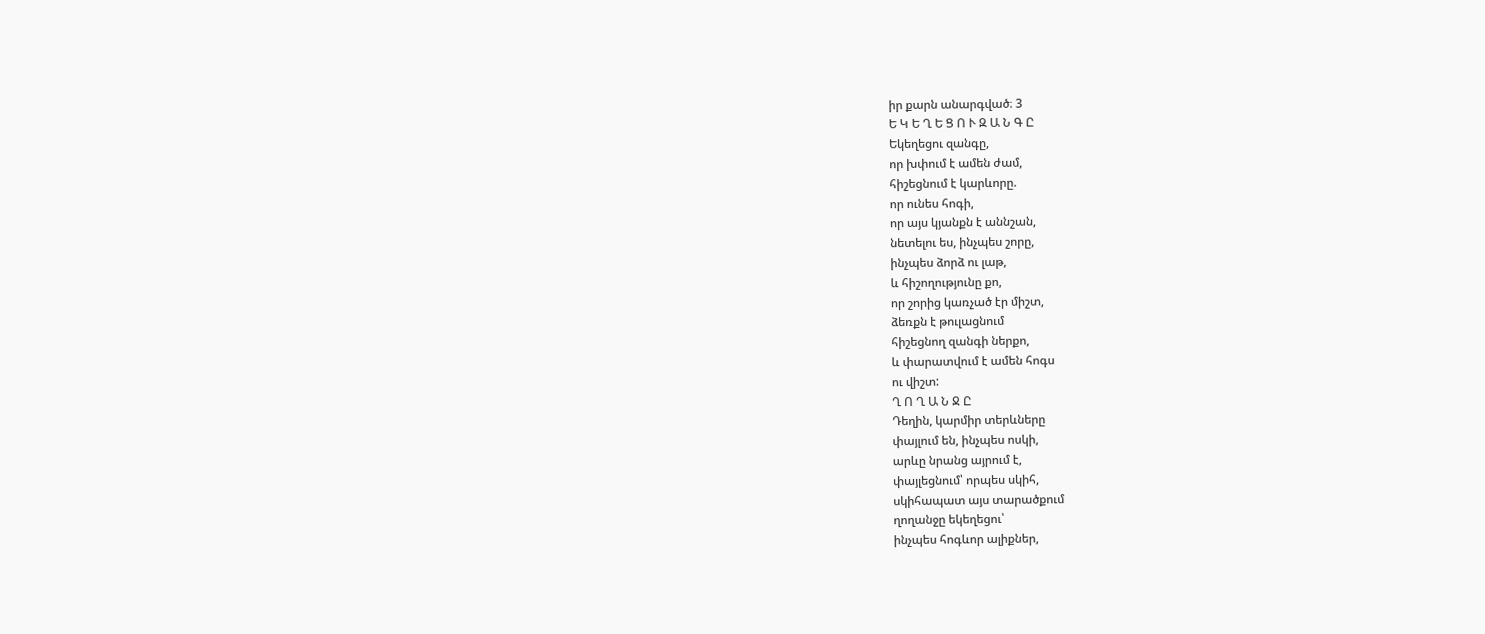իր քարն անարգված։ 3
Ե Կ Ե Ղ Ե Ց Ո Ւ Զ Ա Ն Գ Ը
Եկեղեցու զանգը,
որ խփում է ամեն ժամ,
հիշեցնում է կարևորը.
որ ունես հոգի,
որ այս կյանքն է աննշան,
նետելու ես, ինչպես շորը,
ինչպես ձորձ ու լաթ,
և հիշողությունը քո,
որ շորից կառչած էր միշտ,
ձեռքն է թուլացնում
հիշեցնող զանգի ներքո,
և փարատվում է ամեն հոգս
ու վիշտ:
Ղ Ո Ղ Ա Ն Ջ Ը
Դեղին, կարմիր տերևները
փայլում են, ինչպես ոսկի,
արևը նրանց այրում է,
փայլեցնում՝ որպես սկիհ,
սկիհապատ այս տարածքում
ղողանջը եկեղեցու՝
ինչպես հոգևոր ալիքներ,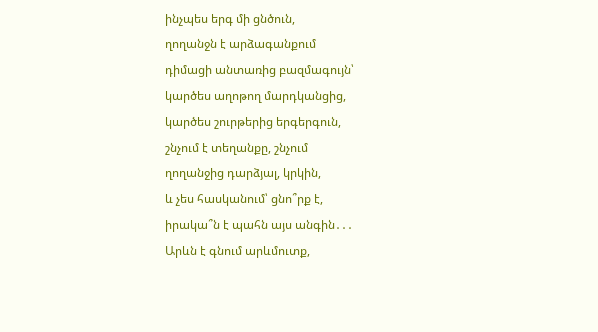ինչպես երգ մի ցնծուն,
ղողանջն է արձագանքում
դիմացի անտառից բազմագույն՝
կարծես աղոթող մարդկանցից,
կարծես շուրթերից երգերգուն,
շնչում է տեղանքը, շնչում
ղողանջից դարձյալ, կրկին,
և չես հասկանում՝ ցնո՞րք է,
իրակա՞ն է պահն այս անգին․․․
Արևն է գնում արևմուտք,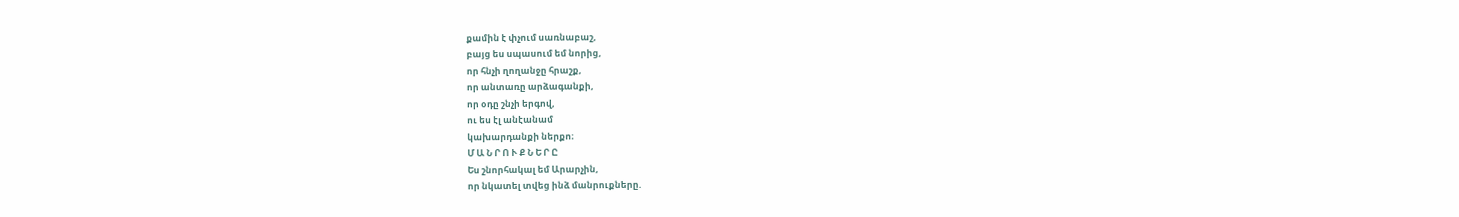քամին է փչում սառնաբաշ,
բայց ես սպասում եմ նորից,
որ հնչի ղողանջը հրաշք,
որ անտառը արձագանքի,
որ օդը շնչի երգով,
ու ես էլ անէանամ
կախարդանքի ներքո։
Մ Ա Ն Ր Ո Ւ Ք Ն Ե Ր Ը
Ես շնորհակալ եմ Արարչին,
որ նկատել տվեց ինձ մանրուքները.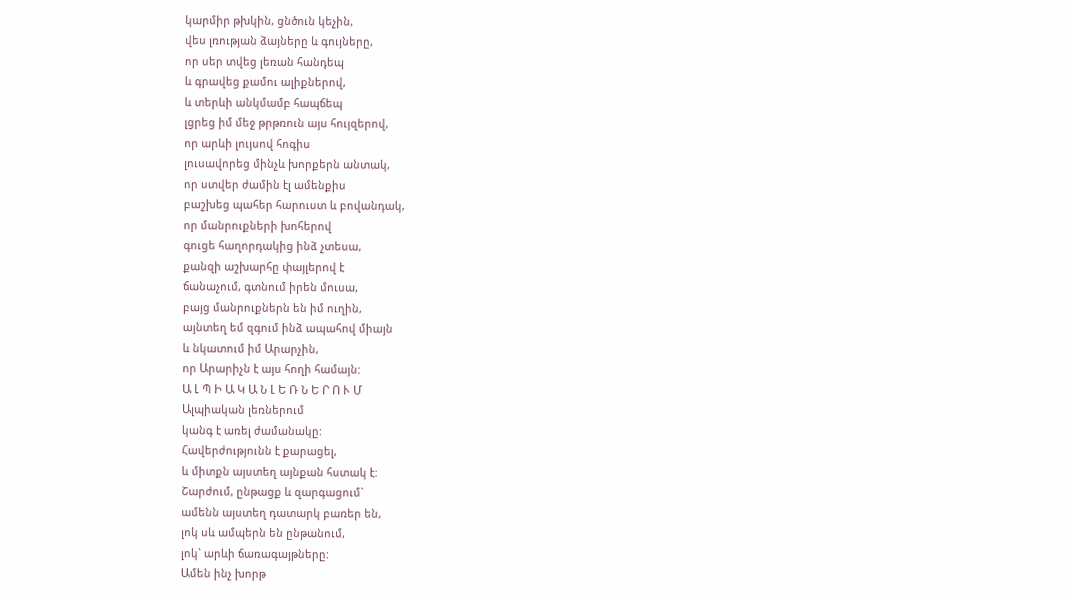կարմիր թխկին, ցնծուն կեչին,
վես լռության ձայները և գույները,
որ սեր տվեց լեռան հանդեպ
և գրավեց քամու ալիքներով,
և տերևի անկմամբ հապճեպ
լցրեց իմ մեջ թրթռուն այս հույզերով,
որ արևի լույսով հոգիս
լուսավորեց մինչև խորքերն անտակ,
որ ստվեր ժամին էլ ամենքիս
բաշխեց պահեր հարուստ և բովանդակ,
որ մանրուքների խոհերով
գուցե հաղորդակից ինձ չտեսա,
քանզի աշխարհը փայլերով է
ճանաչում, գտնում իրեն մուսա,
բայց մանրուքներն են իմ ուղին,
այնտեղ եմ զգում ինձ ապահով միայն
և նկատում իմ Արարչին,
որ Արարիչն է այս հողի համայն:
Ա Լ Պ Ի Ա Կ Ա Ն Լ Ե Ռ Ն Ե Ր Ո Ւ Մ
Ալպիական լեռներում
կանգ է առել ժամանակը:
Հավերժությունն է քարացել,
և միտքն այստեղ այնքան հստակ է:
Շարժում, ընթացք և զարգացում`
ամենն այստեղ դատարկ բառեր են,
լոկ սև ամպերն են ընթանում,
լոկ` արևի ճառագայթները:
Ամեն ինչ խորթ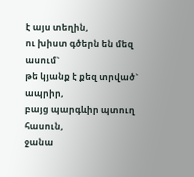է այս տեղին,
ու խիստ գծերն են մեզ ասում`
թե կյանք է քեզ տրված` ապրիր,
բայց պարգևիր պտուղ հասուն,
ջանա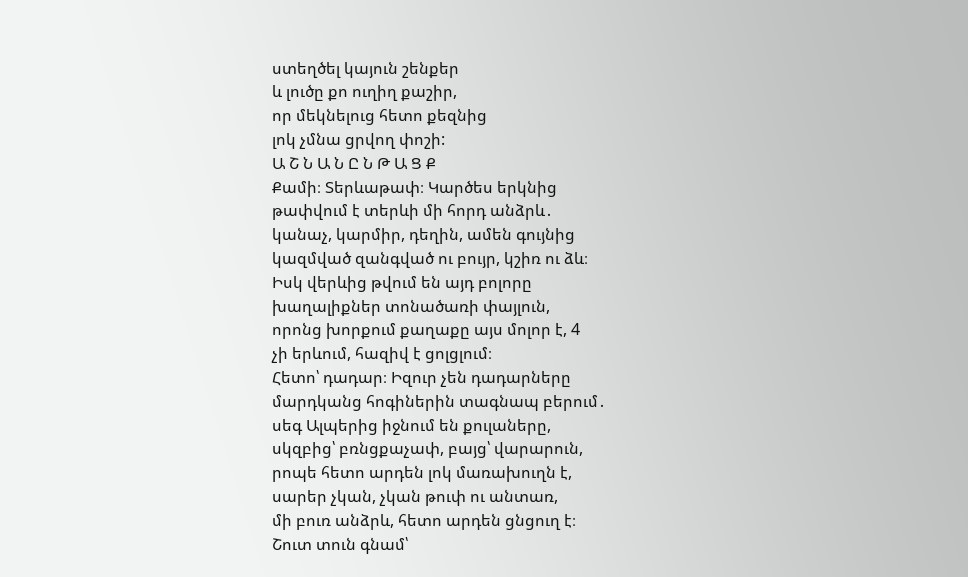ստեղծել կայուն շենքեր
և լուծը քո ուղիղ քաշիր,
որ մեկնելուց հետո քեզնից
լոկ չմնա ցրվող փոշի:
Ա Շ Ն Ա Ն Ը Ն Թ Ա Ց Ք
Քամի։ Տերևաթափ։ Կարծես երկնից
թափվում է տերևի մի հորդ անձրև․
կանաչ, կարմիր, դեղին, ամեն գույնից
կազմված զանգված ու բույր, կշիռ ու ձև։
Իսկ վերևից թվում են այդ բոլորը
խաղալիքներ տոնածառի փայլուն,
որոնց խորքում քաղաքը այս մոլոր է, 4
չի երևում, հազիվ է ցոլցլում։
Հետո՝ դադար։ Իզուր չեն դադարները
մարդկանց հոգիներին տագնապ բերում․
սեգ Ալպերից իջնում են քուլաները,
սկզբից՝ բռնցքաչափ, բայց՝ վարարուն,
րոպե հետո արդեն լոկ մառախուղն է,
սարեր չկան, չկան թուփ ու անտառ,
մի բուռ անձրև, հետո արդեն ցնցուղ է։
Շուտ տուն գնամ՝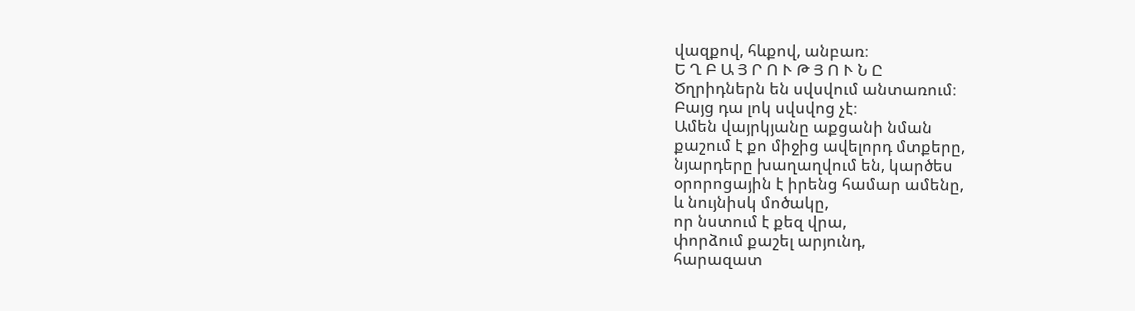վազքով, հևքով, անբառ։
Ե Ղ Բ Ա Յ Ր Ո Ւ Թ Յ Ո Ւ Ն Ը
Ծղրիդներն են սվսվում անտառում։
Բայց դա լոկ սվսվոց չէ։
Ամեն վայրկյանը աքցանի նման
քաշում է քո միջից ավելորդ մտքերը,
նյարդերը խաղաղվում են, կարծես
օրորոցային է իրենց համար ամենը,
և նույնիսկ մոծակը,
որ նստում է քեզ վրա,
փորձում քաշել արյունդ,
հարազատ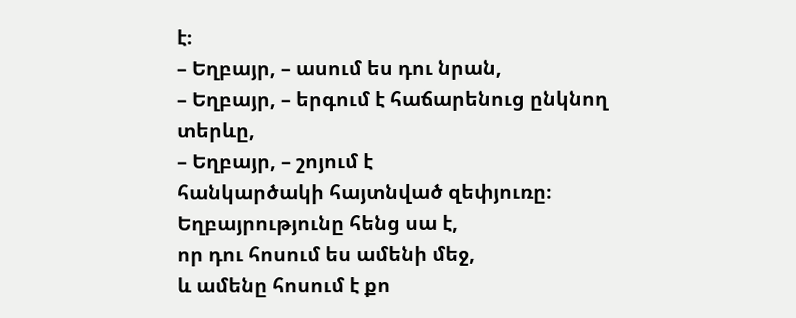է։
– Եղբայր, – ասում ես դու նրան,
– Եղբայր, – երգում է հաճարենուց ընկնող տերևը,
– Եղբայր, – շոյում է
հանկարծակի հայտնված զեփյուռը։
Եղբայրությունը հենց սա է,
որ դու հոսում ես ամենի մեջ,
և ամենը հոսում է քո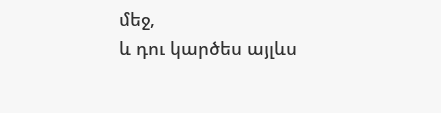մեջ,
և դու կարծես այլևս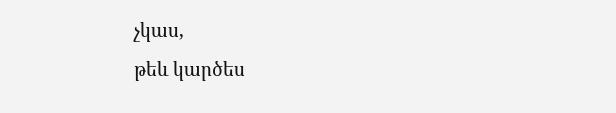չկաս,
թեև կարծես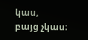կաս,
բայց չկաս։